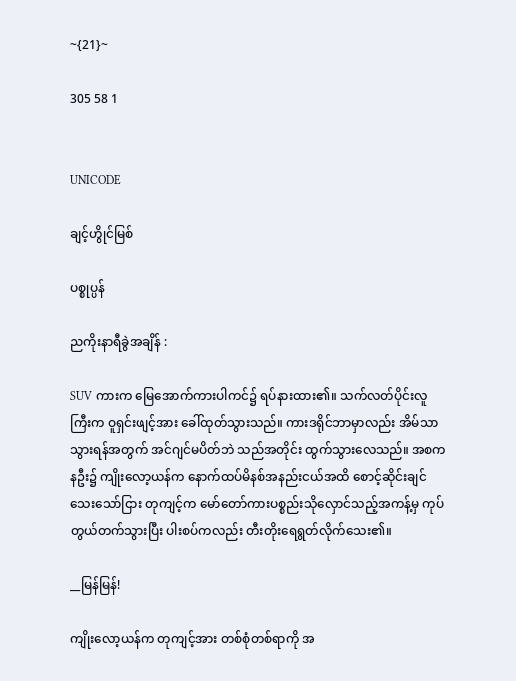~{21}~

305 58 1


UNICODE

ချင့်ဟွိုင်မြစ်

ပစ္စုပ္ပန်

ညကိုးနာရီခွဲအချိန် :

SUV ကားက မြေအောက်ကားပါကင်၌ ရပ်နားထား၏။ သက်လတ်ပိုင်းလူကြီးက ဝူရှင်းဖျင့်အား ခေါ်ထုတ်သွားသည်။ ကားဒရိုင်ဘာမှာလည်း အိမ်သာသွားရန်အတွက် အင်ဂျင်မပိတ်ဘဲ သည်အတိုင်း ထွက်သွားလေသည်။ အစကနဦး၌ ကျိုးလော့ယန်က နောက်ထပ်မိနစ်အနည်းငယ်အထိ စောင့်ဆိုင်းချင်သေးသော်ငြား တုကျင့်က မော်တော်ကားပစ္စည်းသိုလှောင်သည့်အကန့်မှ ကုပ်တွယ်တက်သွားပြီး ပါးစပ်ကလည်း တီးတိုးရေရွတ်လိုက်သေး၏။

__မြန်မြန်!

ကျိုးလော့ယန်က တုကျင့်အား တစ်စုံတစ်ရာကို အ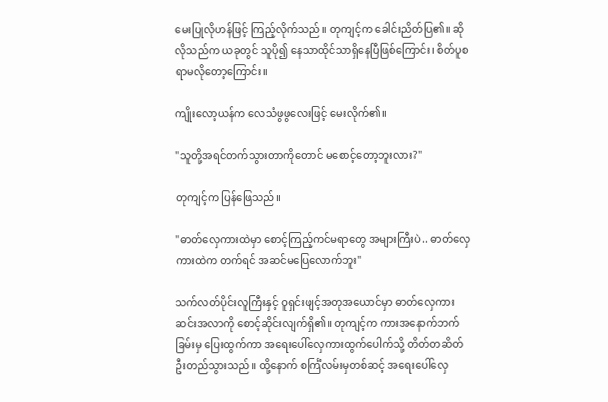မေးပြုလိုဟန်ဖြင့် ကြည့်လိုက်သည်။ တုကျင့်က ခေါင်းညိတ်ပြ၏။ ဆိုလိုသည်က ယခုတွင် သူပို၍ နေသာထိုင်သာရှိနေပြီဖြစ်ကြောင်း၊ စိတ်ပူစရာမလိုတော့ကြောင်း။

ကျိုးလော့ယန်က လေသံဖွဖွလေးဖြင့် မေးလိုက်၏။

"သူတို့အရင်တက်သွားတာကိုတောင် မစောင့်တော့ဘူးလား?"

တုကျင့်က ပြန်ဖြေသည်။

"ဓာတ်လှေကားထဲမှာ စောင့်ကြည့်ကင်မရာတွေ အများကြီးပဲ.. ဓာတ်လှေကားထဲက တက်ရင် အဆင်မပြေလောက်ဘူး"

သက်လတ်ပိုင်းလူကြီးနှင့် ဝူရှင်းဖျင့်အတုအယောင်မှာ ဓာတ်လှေကားဆင်းအလာကို စောင့်ဆိုင်းလျက်ရှိ၏။ တုကျင့်က ကားအနောက်ဘက်ခြမ်းမှ ပြေးထွက်ကာ အရေးပေါ်လှေကားထွက်ပေါက်သို့ တိတ်တဆိတ် ဦးတည်သွားသည်။ ထို့နောက် စင်္ကြံလမ်းမှတစ်ဆင့် အရေးပေါ်လှေ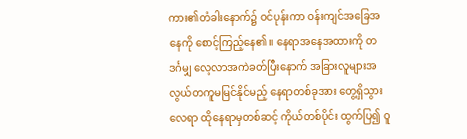ကား၏တံခါးနောက်၌ ဝင်ပုန်းကာ ဝန်းကျင်အခြေအနေကို စောင့်ကြည့်နေ၏။ နေရာအနေအထားကို တဒင်္ဂမျှ လေ့လာအကဲခတ်ပြီးနောက် အခြားလူများအလွယ်တကူမမြင်နိုင်မည့် နေရာတစ်ခုအား တွေ့ရှိသွားလေရာ ထိုနေရာမှတစ်ဆင့် ကိုယ်တစ်ပိုင်း ထွက်ပြ၍ ဝူ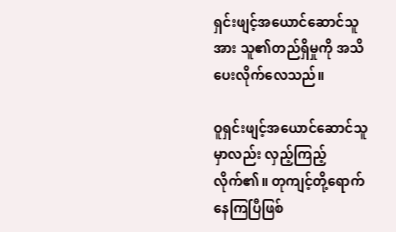ရှင်းဖျင့်အယောင်ဆောင်သူအား သူ၏တည်ရှိမှုကို အသိပေးလိုက်လေသည်။

ဝူရှင်းဖျင့်အယောင်ဆောင်သူမှာလည်း လှည့်ကြည့်လိုက်၏။ တုကျင့်တို့ရောက်နေကြပြီဖြစ်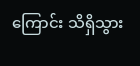ကြောင်း သိရှိသွား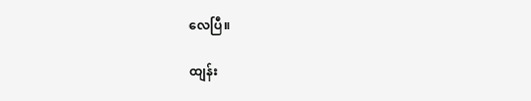လေပြီ။

ထျန်း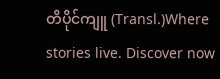တိပိုင်ကျူ (Transl.)Where stories live. Discover now